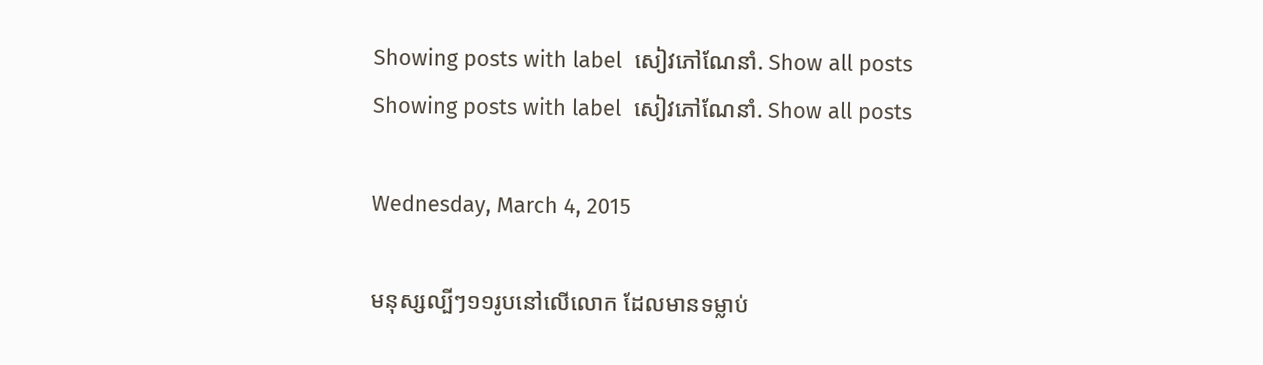Showing posts with label  សៀវភៅណែនាំ. Show all posts
Showing posts with label  សៀវភៅណែនាំ. Show all posts

Wednesday, March 4, 2015

មនុស្សល្បីៗ១១រូបនៅលើលោក ដែលមានទម្លាប់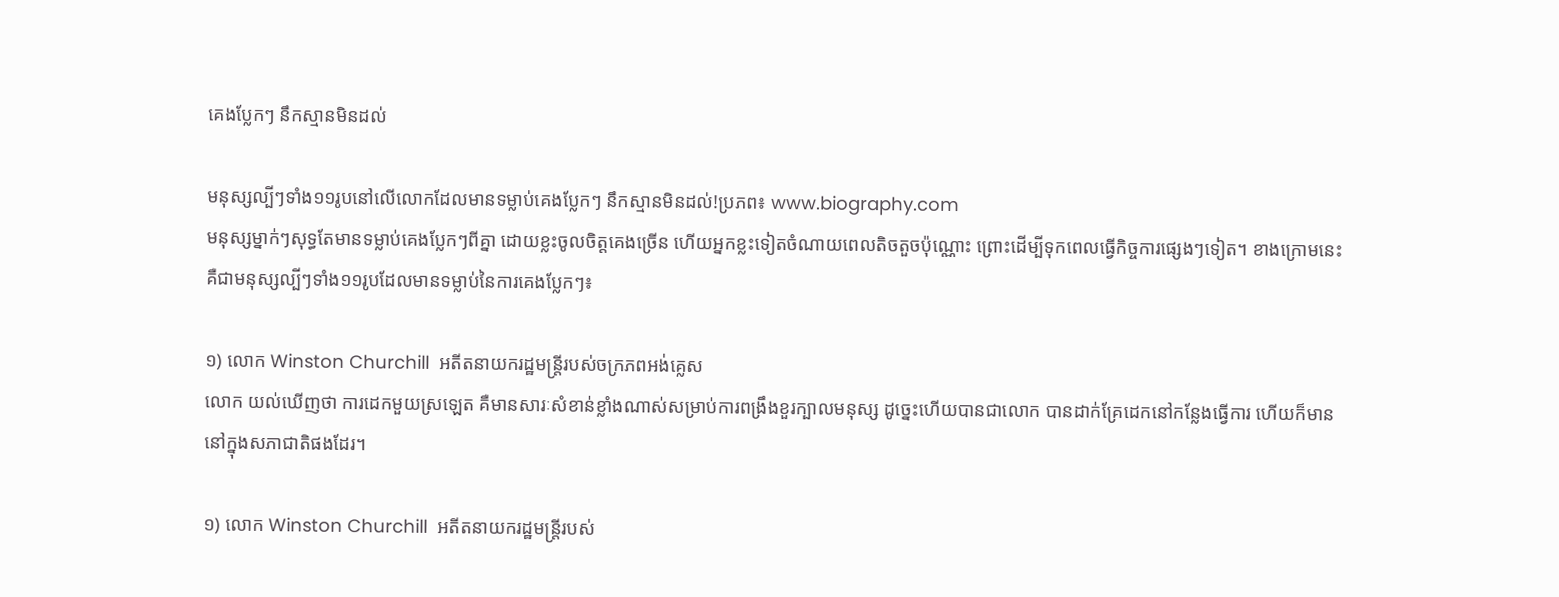គេងប្លែកៗ នឹកស្មានមិនដល់

មនុស្សល្បីៗទាំង១១រូបនៅលើលោកដែលមានទម្លាប់គេងប្លែកៗ នឹកស្មានមិនដល់!ប្រភព៖ www.biography.com
មនុស្សម្នាក់ៗសុទ្ធតែមានទម្លាប់គេងប្លែកៗពីគ្នា ដោយខ្លះចូលចិត្តគេងច្រើន ហើយអ្នកខ្លះទៀតចំណាយពេលតិចតួចប៉ុណ្ណោះ ព្រោះដើម្បីទុកពេលធ្វើកិច្ចការផ្សេងៗទៀត។ ខាងក្រោមនេះ គឺជាមនុស្សល្បីៗទាំង១១រូបដែលមានទម្លាប់នៃការគេងប្លែកៗ៖

១) លោក Winston Churchill  អតីតនាយករដ្ឋមន្ត្រីរបស់ចក្រភពអង់គ្លេស
លោក យល់ឃើញថា ការដេកមួយស្រឡេត គឺមានសារៈសំខាន់ខ្លាំងណាស់សម្រាប់ការពង្រឹងខួរក្បាលមនុស្ស ដូច្នេះហើយបានជាលោក បានដាក់គ្រែដេកនៅកន្លែងធ្វើការ ហើយក៏មាននៅក្នុងសភាជាតិផងដែរ។

១) លោក Winston Churchill  អតីតនាយករដ្ឋមន្ត្រីរបស់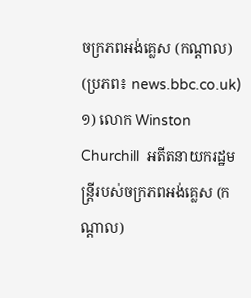ចក្រភពអង់គ្លេស (កណ្តាល) (ប្រភព៖ news.bbc.co.uk)
១) លោក Winston Churchill  អតីតនាយករដ្ឋមន្ត្រីរបស់ចក្រភពអង់គ្លេស (កណ្តាល)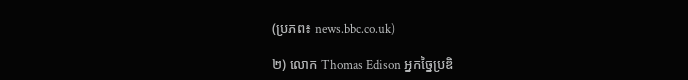(ប្រភព៖ news.bbc.co.uk)

២) លោក Thomas Edison អ្នកច្នៃប្រឌិ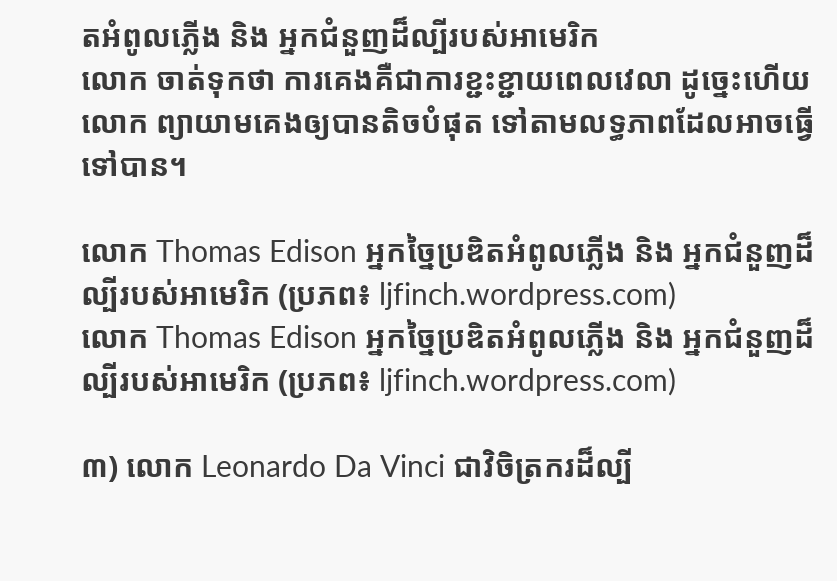តអំពូលភ្លើង និង អ្នកជំនួញដ៏ល្បីរបស់អាមេរិក
លោក ចាត់ទុកថា ការគេងគឺជាការខ្ជះខ្ជាយពេលវេលា ដូច្នេះហើយលោក ព្យាយាមគេងឲ្យបានតិចបំផុត ទៅតាមលទ្ធភាពដែលអាចធ្វើទៅបាន។

លោក Thomas Edison អ្នកច្នៃប្រឌិតអំពូលភ្លើង និង អ្នកជំនួញដ៏ល្បីរបស់អាមេរិក (ប្រភព៖ ljfinch.wordpress.com)
លោក Thomas Edison អ្នកច្នៃប្រឌិតអំពូលភ្លើង និង អ្នកជំនួញដ៏ល្បីរបស់អាមេរិក (ប្រភព៖ ljfinch.wordpress.com)

៣) លោក Leonardo Da Vinci ជាវិចិត្រករដ៏ល្បី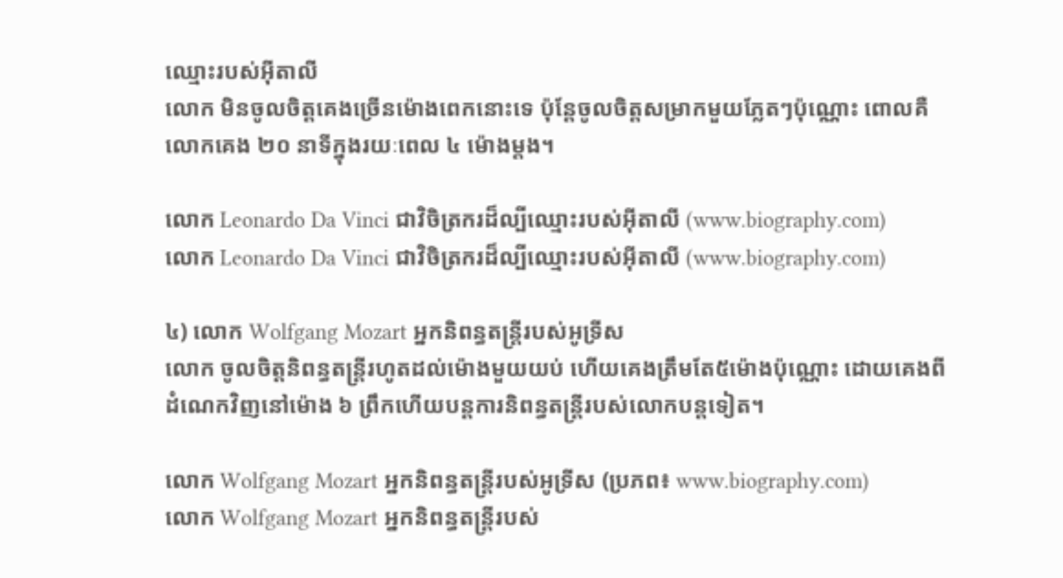ឈ្មោះរបស់អ៊ីតាលី
លោក មិនចូលចិត្តគេងច្រើនម៉ោងពេកនោះទេ ប៉ុន្តែចូលចិត្តសម្រាកមួយភ្លែតៗប៉ុណ្ណោះ ពោលគឺ លោកគេង ២០ នាទីក្នុងរយៈពេល ៤ ម៉ោងម្តង។

លោក Leonardo Da Vinci ជាវិចិត្រករដ៏ល្បីឈ្មោះរបស់អ៊ីតាលី (www.biography.com)
លោក Leonardo Da Vinci ជាវិចិត្រករដ៏ល្បីឈ្មោះរបស់អ៊ីតាលី (www.biography.com)

៤) លោក Wolfgang Mozart អ្នកនិពន្ធតន្ត្រីរបស់អូទ្រីស
លោក ចូលចិត្តនិពន្ធតន្ត្រីរហូតដល់ម៉ោងមួយយប់ ហើយគេងត្រឹមតែ៥ម៉ោងប៉ុណ្ណោះ ដោយគេងពីដំណេកវិញនៅម៉ោង ៦ ព្រឹកហើយបន្តការនិពន្ធតន្ត្រីរបស់លោកបន្តទៀត។

លោក Wolfgang Mozart អ្នកនិពន្ធតន្ត្រីរបស់អូទ្រីស (ប្រភព៖ www.biography.com)
លោក Wolfgang Mozart អ្នកនិពន្ធតន្ត្រីរបស់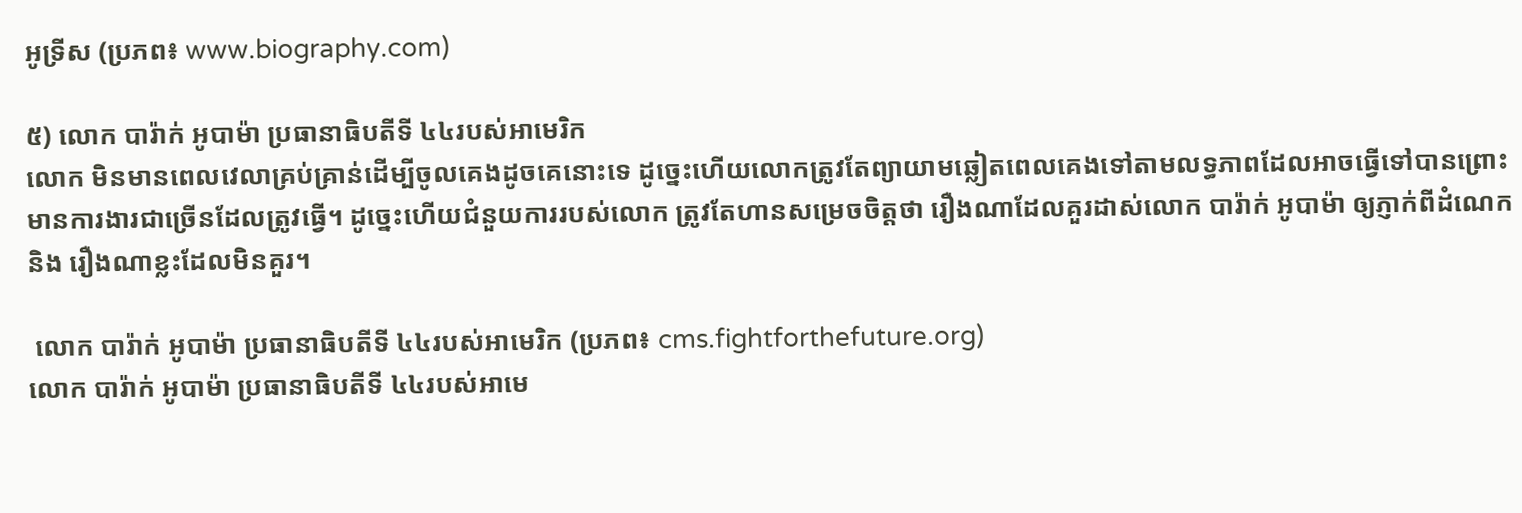អូទ្រីស (ប្រភព៖ www.biography.com)

៥) លោក បារ៉ាក់ អូបាម៉ា ប្រធានាធិបតីទី ៤៤របស់អាមេរិក
លោក មិនមានពេលវេលាគ្រប់គ្រាន់ដើម្បីចូលគេងដូចគេនោះទេ ដូច្នេះហើយលោកត្រូវតែព្យាយាមឆ្លៀតពេលគេងទៅតាមលទ្ធភាពដែលអាចធ្វើទៅបានព្រោះមានការងារជាច្រើនដែលត្រូវធ្វើ។ ដូច្នេះហើយជំនួយការរបស់លោក ត្រូវតែហានសម្រេចចិត្តថា រឿងណាដែលគួរដាស់លោក បារ៉ាក់ អូបាម៉ា ឲ្យភ្ញាក់ពីដំណេក និង រឿងណាខ្លះដែលមិនគួរ។

 លោក បារ៉ាក់ អូបាម៉ា ប្រធានាធិបតីទី ៤៤របស់អាមេរិក (ប្រភព៖ cms.fightforthefuture.org)
លោក បារ៉ាក់ អូបាម៉ា ប្រធានាធិបតីទី ៤៤របស់អាមេ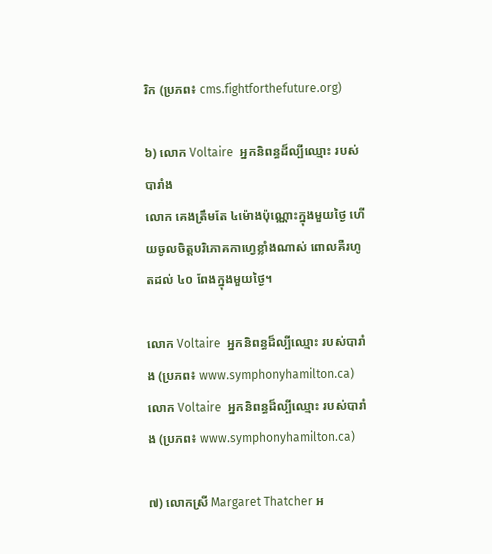រិក (ប្រភព៖ cms.fightforthefuture.org)

៦) លោក Voltaire  អ្នកនិពន្ធដ៏ល្បីឈ្មោះ របស់បារាំង
លោក គេងត្រឹមតែ ៤ម៉ោងប៉ុណ្ណោះក្នុងមួយថ្ងៃ ហើយចូលចិត្តបរិភោគកាហ្វេខ្លាំងណាស់ ពោលគឺរហូតដល់ ៤០ ពែងក្នុងមួយថ្ងៃ។

លោក Voltaire  អ្នកនិពន្ធដ៏ល្បីឈ្មោះ របស់បារាំង (ប្រភព៖ www.symphonyhamilton.ca)
លោក Voltaire  អ្នកនិពន្ធដ៏ល្បីឈ្មោះ របស់បារាំង (ប្រភព៖ www.symphonyhamilton.ca)

៧) លោកស្រី Margaret Thatcher អ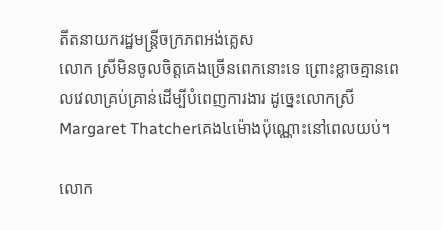តីតនាយករដ្ឋមន្ត្រីចក្រភពអង់គ្លេស
លោក ស្រីមិនចូលចិត្តគេងច្រើនពេកនោះទេ ព្រោះខ្លាចគ្មានពេលវេលាគ្រប់គ្រាន់ដើម្បីបំពេញការងារ ដូច្នេះលោកស្រី Margaret Thatcherគេង៤ម៉ោងប៉ុណ្ណោះនៅពេលយប់។

លោក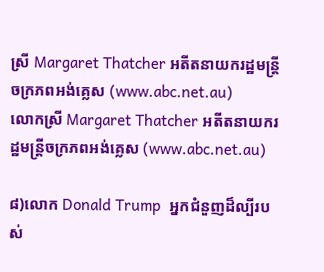ស្រី Margaret Thatcher អតីតនាយករដ្ឋមន្ត្រីចក្រភពអង់គ្លេស (www.abc.net.au)
លោកស្រី Margaret Thatcher អតីតនាយករដ្ឋមន្ត្រីចក្រភពអង់គ្លេស (www.abc.net.au)

៨)លោក Donald Trump  អ្នកជំនួញដ៏ល្បីរបស់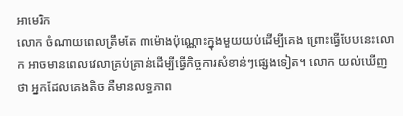អាមេរិក
លោក ចំណាយពេលត្រឹមតែ ៣ម៉ោងប៉ុណ្ណោះក្នុងមួយយប់ដើម្បីគេង ព្រោះធ្វើបែបនេះលោក អាចមានពេលវេលាគ្រប់គ្រាន់ដើម្បីធ្វើកិច្ចការសំខាន់ៗផ្សេងទៀត។ លោក យល់ឃើញថា អ្នកដែលគេងតិច គឺមានលទ្ធភាព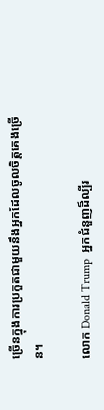ច្រើនក្នុងការប្រកួតជាមួយនឹងអ្នកដែលចូលចិត្តគេងច្រើន។

លោក Donald Trump  អ្នកជំនួញដ៏ល្បីរ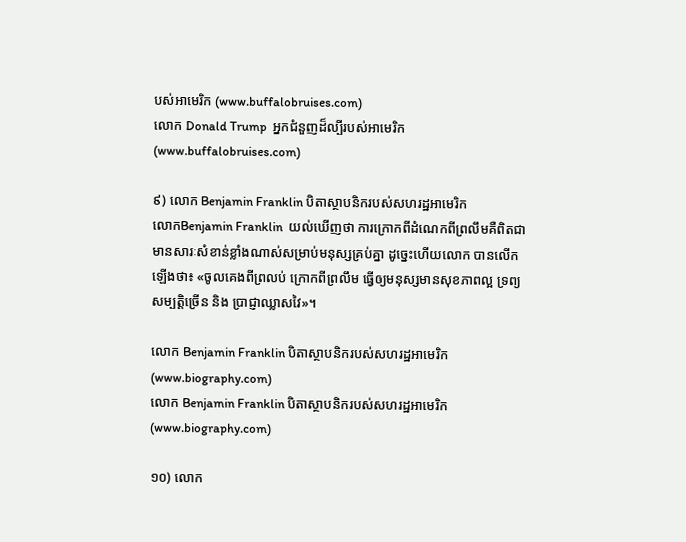បស់អាមេរិក (www.buffalobruises.com)
លោក Donald Trump  អ្នកជំនួញដ៏ល្បីរបស់អាមេរិក (www.buffalobruises.com)

៩) លោក Benjamin Franklin បិតាស្ថាបនិករបស់សហរដ្ឋអាមេរិក
លោកBenjamin Franklin  យល់ឃើញថា ការក្រោកពីដំណេកពីព្រលឹមគឺពិតជាមានសារៈសំខាន់ខ្លាំងណាស់សម្រាប់មនុស្សគ្រប់គ្នា ដូច្នេះហើយលោក បានលើកឡើងថា៖ «ចូលគេងពីព្រលប់ ក្រោកពីព្រលឹម ធ្វើឲ្យមនុស្សមានសុខភាពល្អ ទ្រព្យសម្បតិ្តច្រើន និង ប្រាជ្ញាឈ្លាសវៃ»។

លោក Benjamin Franklin បិតាស្ថាបនិករបស់សហរដ្ឋអាមេរិក (www.biography.com)
លោក Benjamin Franklin បិតាស្ថាបនិករបស់សហរដ្ឋអាមេរិក (www.biography.com)

១០) លោក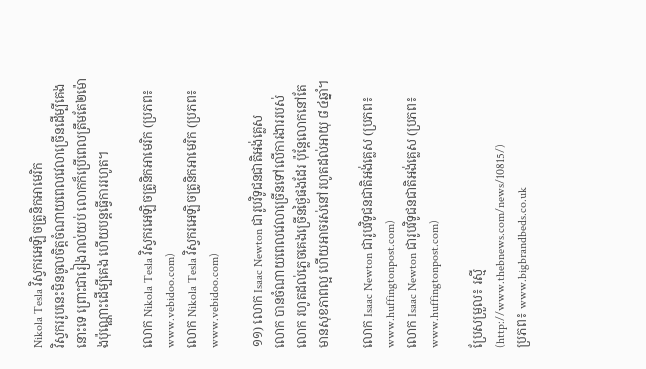Nikola Tesla វិស្វករអេឡិចត្រូនិកអាមេរិក
វិស្វកររូបនេះមិនចូលចិត្តចំណាយពេលវេលាច្រើនដើម្បីគេងនោះទេ ព្រោះជារៀងរាល់យប់ លោកក៏ប្រើពេលត្រឹមតែ២ម៉ោងប៉ុណ្ណោះដើម្បីគេង ហើយបន្តធ្វើការរហូត។

លោក Nikola Tesla វិស្វករអេឡិចត្រូនិកអាមេរិក (ប្រភព៖ www.vebidoo.com)
លោក Nikola Tesla វិស្វករអេឡិចត្រូនិកអាមេរិក (ប្រភព៖ www.vebidoo.com)

១១) លោក Isaac Newton ជារូបវិទូជនជាតិអង់គ្លេស
លោក បានចំណាយពេលវេលាច្រើនទៅលើការងាររបស់លោក រហូតដល់ភ្លេចគេងច្រើនថ្ងៃផងដែរ ប៉ុន្តែលោកនៅតែមានសុខភាពល្អ ហើយអាចរស់នៅរហូតដល់អាយុ ៨៤ឆ្នាំ។

លោក Isaac Newton ជារូបវិទូជនជាតិអង់គ្លេស (ប្រភព៖ www.huffingtonpost.com)
លោក Isaac Newton ជារូបវិទូជនជាតិអង់គ្លេស (ប្រភព៖ www.huffingtonpost.com)

ប្រែសម្រួល៖ រស្មី (http://www.thebnews.com/news/10815/)
ប្រភព៖ www.bigbrandbeds.co.uk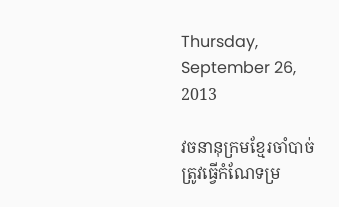Thursday, September 26, 2013

វចនានុក្រមខ្មែរចាំបាច់ត្រូវធ្វើកំណែទម្រ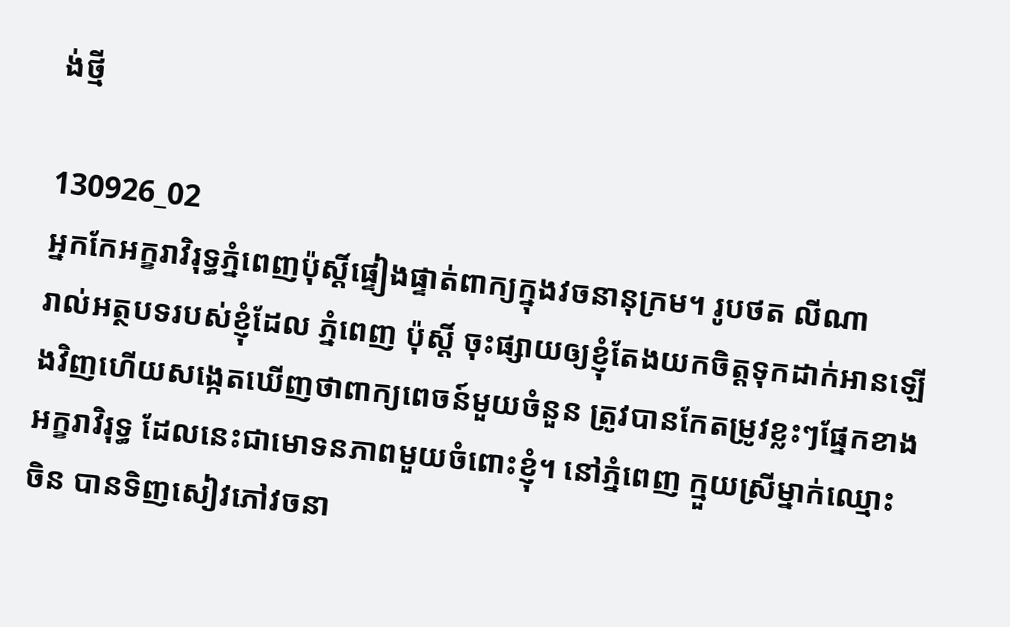ង់ថ្មី

130926_02
អ្នកកែអក្ខរាវិរុទ្ធភ្នំពេញប៉ុស្តិ៍ផ្ទៀងផ្ទាត់ពាក្យក្នុងវចនានុក្រម។ រូបថត លីណា
រាល់អត្ថបទរបស់ខ្ញុំដែល ភ្នំពេញ ប៉ុស្តិ៍ ចុះផ្សាយឲ្យខ្ញុំតែងយកចិត្តទុកដាក់អានឡើងវិញហើយសង្កេតឃើញថាពាក្យពេចន៍មួយចំនួន ត្រូវបានកែតម្រូវខ្លះៗផ្នែកខាងអក្ខរាវិរុទ្ធ ដែលនេះជាមោទនភាពមួយចំពោះខ្ញុំ។ នៅភ្នំពេញ ក្មួយស្រីម្នាក់ឈ្មោះ ចិន បានទិញសៀវភៅវចនា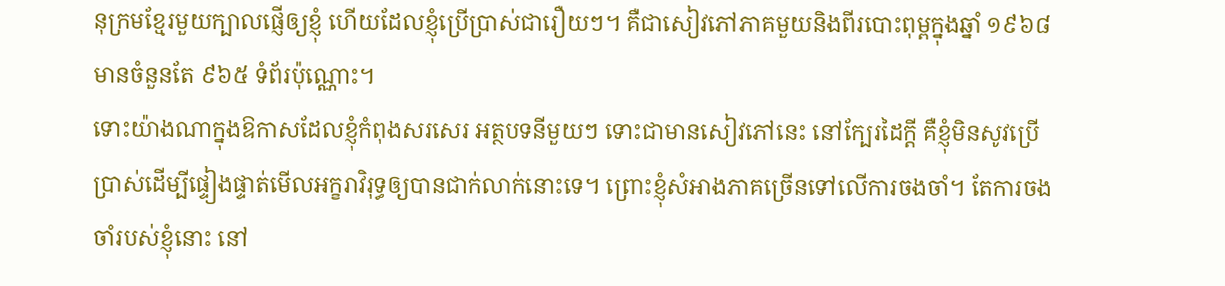នុក្រមខ្មែរមួយក្បាលផ្ញើឲ្យខ្ញុំ ហើយដែលខ្ញុំប្រើប្រាស់ជារឿយៗ។ គឺជាសៀវភៅភាគមួយនិងពីរបោះពុម្ពក្នុងឆ្នាំ ១៩៦៨ មានចំនួនតែ ៩៦៥ ទំព័រប៉ុណ្ណោះ។
ទោះយ៉ាងណាក្នុងឱកាសដែលខ្ញុំកំពុងសរសេរ អត្ថបទនីមួយៗ ទោះជាមានសៀវភៅនេះ នៅក្បែរដៃក្តី គឺខ្ញុំមិនសូវប្រើប្រាស់ដើម្បីផ្ទៀងផ្ទាត់មើលអក្ខរាវិរុទ្ធឲ្យបានជាក់លាក់នោះទេ។ ព្រោះខ្ញុំសំអាងភាគច្រើនទៅលើការចងចាំ។ តែការចងចាំរបស់ខ្ញុំនោះ នៅ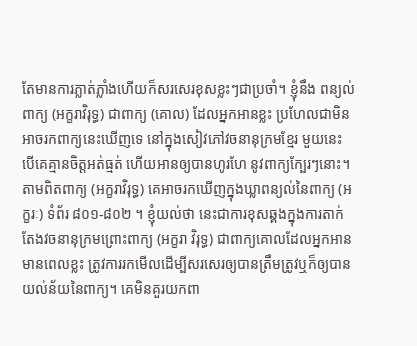តែមានការភ្លាត់ភ្លាំងហើយក៏សរសេរខុសខ្លះៗជាប្រចាំ។ ខ្ញុំនឹង ពន្យល់ពាក្យ (អក្ខរាវិរុទ្ធ) ជាពាក្យ (គោល) ដែលអ្នកអានខ្លះ ប្រហែលជាមិនអាចរកពាក្យនេះឃើញទេ នៅក្នុងសៀវភៅវចនានុក្រមខ្មែរ មួយនេះបើគេគ្មានចិត្តអត់ធ្មត់ ហើយអានឲ្យបានហូរហែ នូវពាក្យក្បែរៗនោះ។ តាមពិតពាក្យ (អក្ខរាវិរុទ្ធ) គេអាចរកឃើញក្នុងឃ្លាពន្យល់នៃពាក្យ (អក្ខរៈ) ទំព័រ ៨០១-៨០២ ។ ខ្ញុំយល់ថា នេះជាការខុសឆ្គងក្នុងការតាក់តែងវចនានុក្រមព្រោះពាក្យ (អក្ខរា វិរុទ្ធ) ជាពាក្យគោលដែលអ្នកអានមានពេលខ្លះ ត្រូវការរកមើលដើម្បីសរសេរឲ្យបានត្រឹមត្រូវឬក៏ឲ្យបានយល់ន័យនៃពាក្យ។ គេមិនគួរយកពា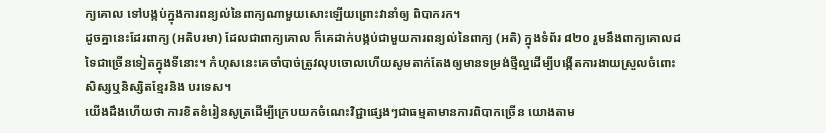ក្យគោល ទៅបង្កប់ក្នុងការពន្យល់នៃពាក្យណាមួយសោះឡើយព្រោះវានាំឲ្យ ពិបាករក។
ដូចគ្នានេះដែរពាក្យ (អតិបរមា) ដែលជាពាក្យគោល ក៏គេដាក់បង្កប់ជាមួយការពន្យល់នៃពាក្យ (អតិ) ក្នុងទំព័រ ៨២០ រួមនឹងពាក្យគោលដទៃជាច្រើនទៀតក្នុងទីនោះ។ កំហុសនេះគេចាំបាច់ត្រូវលុបចោលហើយសូមតាក់តែងឲ្យមានទម្រង់ថ្មីល្អដើម្បីបង្កើតការងាយស្រួលចំពោះសិស្សឬនិស្សិតខ្មែរនិង បរទេស។
យើងដឹងហើយថា ការខិតខំរៀនសូត្រដើម្បីក្រេបយកចំណេះវិជ្ជាផ្សេងៗជាធម្មតាមានការពិបាកច្រើន យោងតាម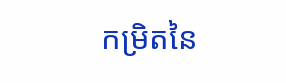កម្រិតនៃ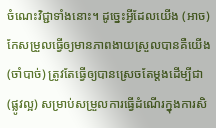ចំណេះវិជ្ជាទាំងនោះ។ ដូច្នេះអ្វីដែលយើង (អាច) កែសម្រួលធ្វើឲ្យមានភាពងាយស្រួលបានគឺយើង (ចាំបាច់) ត្រូវតែធ្វើឲ្យបានស្រេចតែម្តងដើម្បីជា (ផ្លូវល្អ) សម្រាប់សម្រួលការធ្វើដំណើរក្នុងការសិ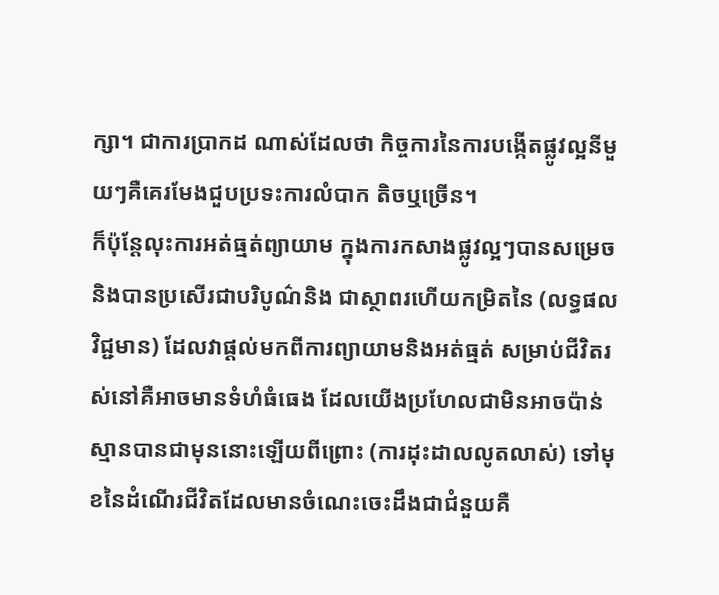ក្សា។ ជាការប្រាកដ ណាស់ដែលថា កិច្ចការនៃការបង្កើតផ្លូវល្អនីមួយៗគឺគេរមែងជួបប្រទះការលំបាក តិចឬច្រើន។
ក៏ប៉ុន្តែលុះការអត់ធ្មត់ព្យាយាម ក្នុងការកសាងផ្លូវល្អៗបានសម្រេចនិងបានប្រសើរជាបរិបូណ៌និង ជាស្ថាពរហើយកម្រិតនៃ (លទ្ធផលវិជ្ជមាន) ដែលវាផ្តល់មកពីការព្យាយាមនិងអត់ធ្មត់ សម្រាប់ជីវិតរស់នៅគឺអាចមានទំហំធំធេង ដែលយើងប្រហែលជាមិនអាចប៉ាន់ស្មានបានជាមុននោះឡើយពីព្រោះ (ការដុះដាលលូតលាស់) ទៅមុខនៃដំណើរជីវិតដែលមានចំណេះចេះដឹងជាជំនួយគឺ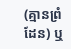(គ្មានព្រំដែន) ឬ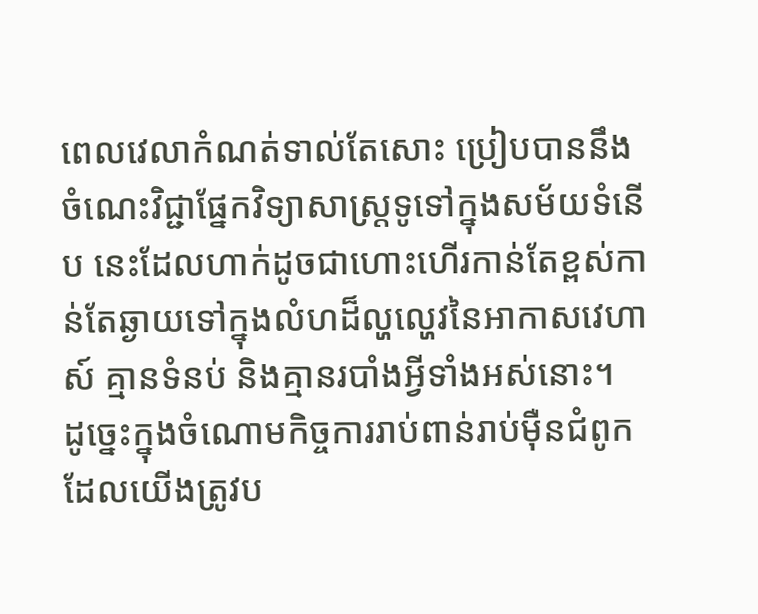ពេលវេលាកំណត់ទាល់តែសោះ ប្រៀបបាននឹងចំណេះវិជ្ជាផ្នែកវិទ្យាសាស្ត្រទូទៅក្នុងសម័យទំនើប នេះដែលហាក់ដូចជាហោះហើរកាន់តែខ្ពស់កាន់តែឆ្ងាយទៅក្នុងលំហដ៏ល្ហល្ហេវនៃអាកាសវេហាស៍ គ្មានទំនប់ និងគ្មានរបាំងអ្វីទាំងអស់នោះ។
ដូច្នេះក្នុងចំណោមកិច្ចការរាប់ពាន់រាប់ម៉ឺនជំពូក ដែលយើងត្រូវប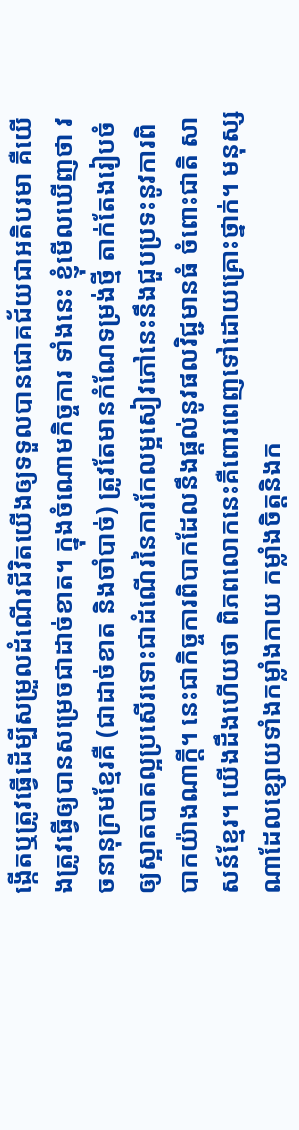ង្កើតឬត្រូវធ្វើដើម្បីសម្រួលដំណើរជីវិតយើងឲ្យទទួលបានជោគជ័យជាអតិបរមា គឺយើងត្រូវធ្វើឲ្យបានសម្រេចជាដាច់ខាត។ ក្នុងចំណោមកិច្ចការ ទាំងនេះ ខ្ញុំមើលឃើញថា វចនានុក្រមខ្មែរគឺ (ជាដាច់ខាត និងចាំបាច់) ត្រូវតែមានកំណែទម្រង់ថ្មី តាក់តែងរៀបចំឲ្យស្អាតបាតល្អប្រសើរទោះជាដំណើរនៃការកែលម្អសៀវភៅនេះនឹងជួបប្រទះនូវការពិបាកយ៉ាងណាក្តី។ នេះជាកិច្ចការពិបាកដែលនឹងផ្តល់នូវផលវិជ្ជមានធំ ចំពោះជាតិ សាសន៍ខ្មែរ។ យើងដឹងហើយថា ពិភពលោកនេះគឺពោរពេញទៅដោយគ្រោះថ្នាក់។ មនុស្សណាដែលខ្សោយទាំងកម្លាំងកាយ កម្លាំងចិត្តនិងក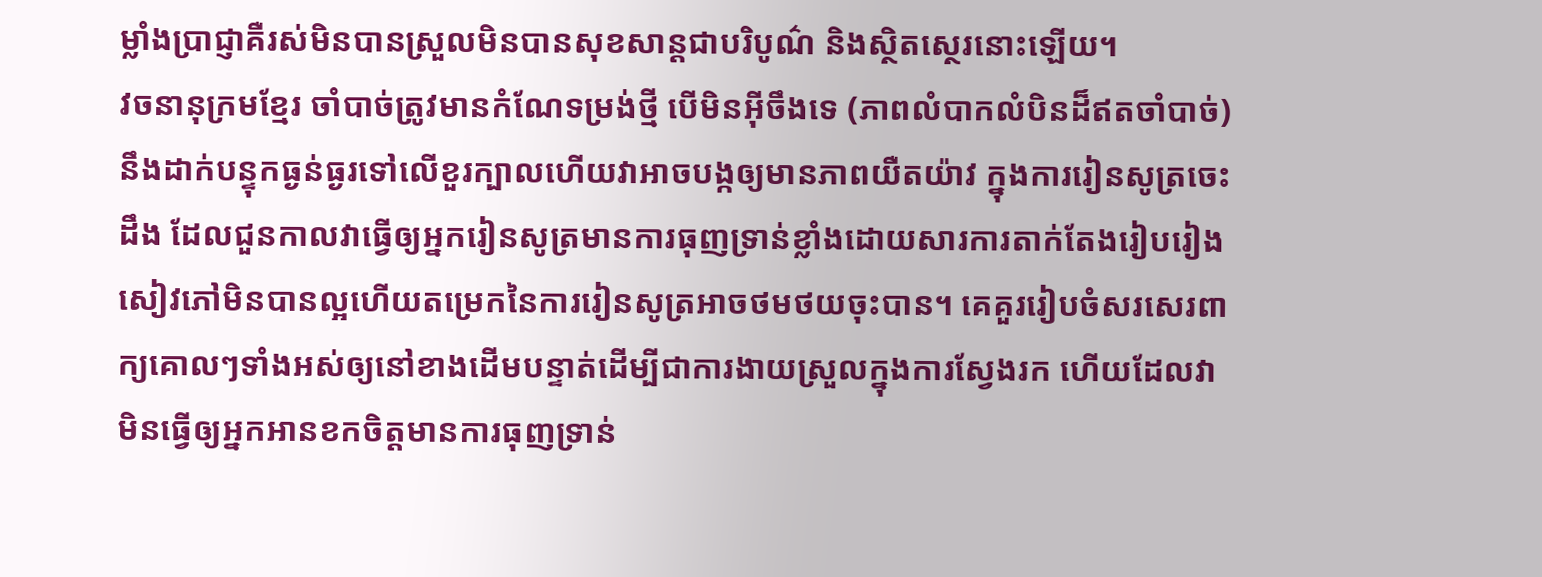ម្លាំងប្រាជ្ញាគឺរស់មិនបានស្រួលមិនបានសុខសាន្តជាបរិបូណ៌ និងស្ថិតស្ថេរនោះឡើយ។
វចនានុក្រមខ្មែរ ចាំបាច់ត្រូវមានកំណែទម្រង់ថ្មី បើមិនអ៊ីចឹងទេ (ភាពលំបាកលំបិនដ៏ឥតចាំបាច់) នឹងដាក់បន្ទុកធ្ងន់ធ្ងរទៅលើខួរក្បាលហើយវាអាចបង្កឲ្យមានភាពយឺតយ៉ាវ ក្នុងការរៀនសូត្រចេះដឹង ដែលជួនកាលវាធ្វើឲ្យអ្នករៀនសូត្រមានការធុញទ្រាន់ខ្លាំងដោយសារការតាក់តែងរៀបរៀងសៀវភៅមិនបានល្អហើយតម្រេកនៃការរៀនសូត្រអាចថមថយចុះបាន។ គេគួររៀបចំសរសេរពាក្យគោលៗទាំងអស់ឲ្យនៅខាងដើមបន្ទាត់ដើម្បីជាការងាយស្រួលក្នុងការស្វែងរក ហើយដែលវាមិនធ្វើឲ្យអ្នកអានខកចិត្តមានការធុញទ្រាន់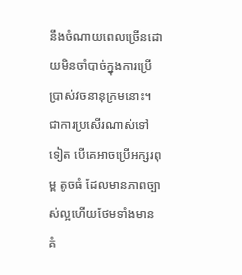នឹងចំណាយពេលច្រើនដោយមិនចាំបាច់ក្នុងការប្រើប្រាស់វចនានុក្រមនោះ។
ជាការប្រសើរណាស់ទៅទៀត បើគេអាចប្រើអក្សរពុម្ព តូចធំ ដែលមានភាពច្បាស់ល្អហើយថែមទាំងមានគំ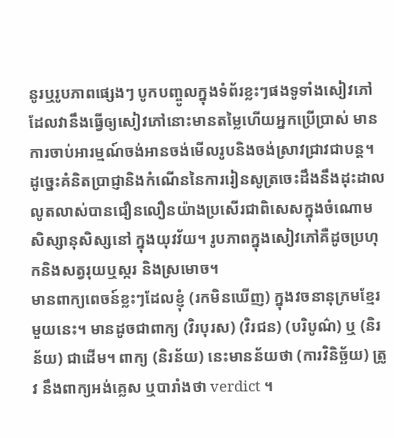នូរឬរូបភាពផ្សេងៗ បូកបញ្ចូលក្នុងទំព័រខ្លះៗផងទូទាំងសៀវភៅដែលវានឹងធ្វើឲ្យសៀវភៅនោះមានតម្លៃហើយអ្នកប្រើប្រាស់ មានការចាប់អារម្មណ៍ចង់អានចង់មើលរូបនិងចង់ស្រាវជ្រាវជាបន្ត។ ដូច្នេះគំនិតប្រាជ្ញានិងកំណើននៃការរៀនសូត្រចេះដឹងនឹងដុះដាលលូតលាស់បានជឿនលឿនយ៉ាងប្រសើរជាពិសេសក្នុងចំណោមសិស្សានុសិស្សនៅ ក្នុងយុវវ័យ។ រូបភាពក្នុងសៀវភៅគឺដូចប្រហុកនិងសត្វរុយឬស្ករ និងស្រមោច។
មានពាក្យពេចន៍ខ្លះៗដែលខ្ញុំ (រកមិនឃើញ) ក្នុងវចនានុក្រមខ្មែរ មួយនេះ។ មានដូចជាពាក្យ (វិរបុរស) (វិរជន) (បរិបូណ៌) ឬ (និរន័យ) ជាដើម។ ពាក្យ (និរន័យ) នេះមានន័យថា (ការវិនិច្ឆ័យ) ត្រូវ នឹងពាក្យអង់គ្លេស ឬបារាំងថា verdict ។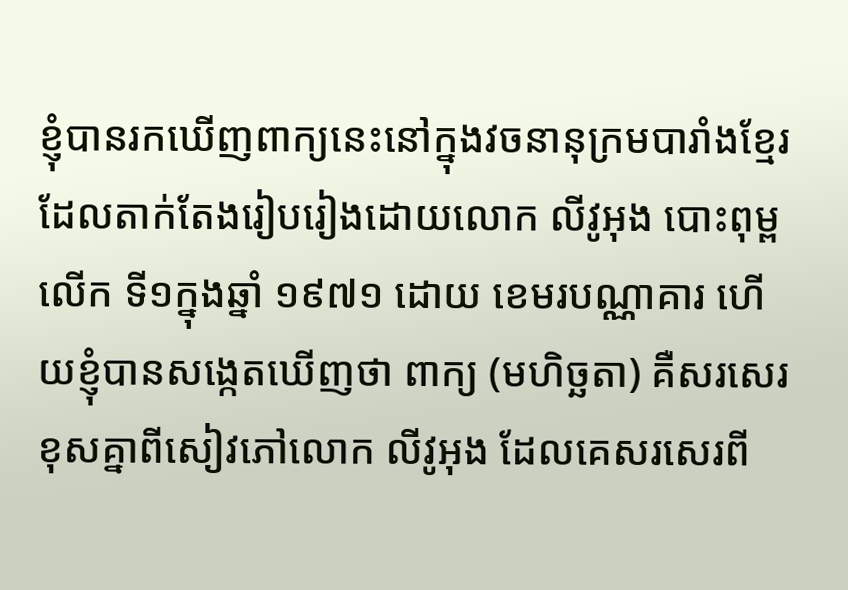ខ្ញុំបានរកឃើញពាក្យនេះនៅក្នុងវចនានុក្រមបារាំងខ្មែរដែលតាក់តែងរៀបរៀងដោយលោក លីវូអុង បោះពុម្ពលើក ទី១ក្នុងឆ្នាំ ១៩៧១ ដោយ ខេមរបណ្ណាគារ ហើយខ្ញុំបានសង្កេតឃើញថា ពាក្យ (មហិច្ឆតា) គឺសរសេរខុសគ្នាពីសៀវភៅលោក លីវូអុង ដែលគេសរសេរពី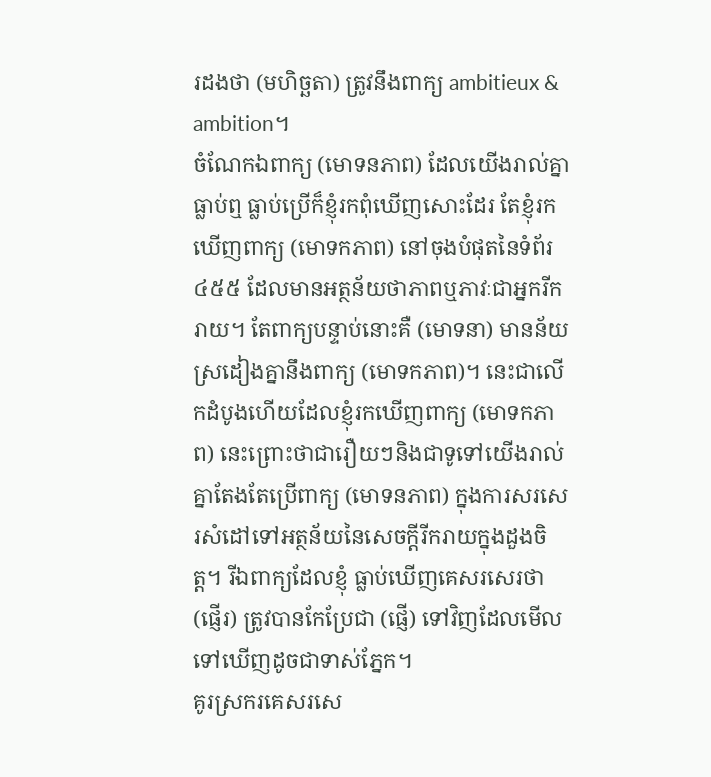រដងថា (មហិច្ឆតា) ត្រូវនឹងពាក្យ ambitieux & ambition។
ចំណែកឯពាក្យ (មោទនភាព) ដែលយើងរាល់គ្នាធ្លាប់ឮ ធ្លាប់ប្រើក៏ខ្ញុំរកពុំឃើញសោះដែរ តែខ្ញុំរកឃើញពាក្យ (មោទកភាព) នៅចុងបំផុតនៃទំព័រ ៤៥៥ ដែលមានអត្ថន័យថាភាពឬភាវៈជាអ្នករីករាយ។ តែពាក្យបន្ទាប់នោះគឺ (មោទនា) មានន័យស្រដៀងគ្នានឹងពាក្យ (មោទកភាព)។ នេះជាលើកដំបូងហើយដែលខ្ញុំរកឃើញពាក្យ (មោទកភាព) នេះព្រោះថាជារឿយៗនិងជាទូទៅយើងរាល់គ្នាតែងតែប្រើពាក្យ (មោទនភាព) ក្នុងការសរសេរសំដៅទៅអត្ថន័យនៃសេចក្តីរីករាយក្នុងដួងចិត្ត។ រីឯពាក្យដែលខ្ញុំ ធ្លាប់ឃើញគេសរសេរថា (ផ្ញើរ) ត្រូវបានកែប្រែជា (ផ្ញើ) ទៅវិញដែលមើលទៅឃើញដូចជាទាស់ភ្នែក។
គូរស្រករគេសរសេ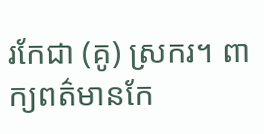រកែជា (គូ) ស្រករ។ ពាក្យពត៌មានកែ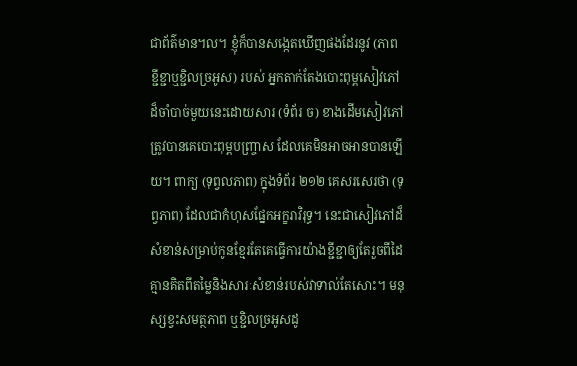ជាព័ត៌មាន។ល។ ខ្ញុំក៏បានសង្កេតឃើញផងដែរនូវ (ភាពខ្ជីខ្ជាឬខ្ជិលច្រអូស) របស់ អ្នកតាក់តែងបោះពុម្ពសៀវភៅដ៏ចាំបាច់មួយនេះដោយសារ (ទំព័រ ច) ខាងដើមសៀវភៅត្រូវបានគេបោះពុម្ពបញ្ច្រាស ដែលគេមិនអាចអានបានឡើយ។ ពាក្យ (ទុព្វលភាព) ក្នុងទំព័រ ២១២ គេសរសេរថា (ទុព្វភាព) ដែលជាកំហុសផ្នែកអក្ខរាវិរុទ្ធ។ នេះជាសៀវភៅដ៏សំខាន់សម្រាប់កូនខ្មែរតែគេធ្វើការយ៉ាងខ្ជីខ្ជាឲ្យតែរួចពីដៃគ្មានគិតពីតម្លៃនិងសារៈសំខាន់របស់វាទាល់តែសោះ។ មនុស្សខ្វះសមត្ថភាព ឬខ្ជិលច្រអូសដូ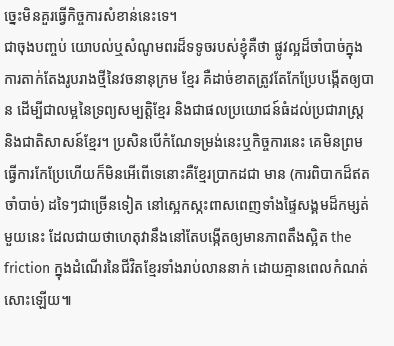ច្នេះមិនគួរធ្វើកិច្ចការសំខាន់នេះទេ។
ជាចុងបញ្ចប់ យោបល់ឬសំណូមពរដ៏ទទូចរបស់ខ្ញុំគឺថា ផ្លូវល្អដ៏ចាំបាច់ក្នុងការតាក់តែងរូបរាងថ្មីនៃវចនានុក្រម ខ្មែរ គឺដាច់ខាតត្រូវតែកែប្រែបង្កើតឲ្យបាន ដើម្បីជាលម្អនៃទ្រព្យសម្បត្តិខ្មែរ និងជាផលប្រយោជន៍ធំដល់ប្រជារាស្ត្រ និងជាតិសាសន៍ខ្មែរ។ ប្រសិនបើកំណែទម្រង់នេះឬកិច្ចការនេះ គេមិនព្រមធ្វើការកែប្រែហើយក៏មិនអើពើទេនោះគឺខ្មែរប្រាកដជា មាន (ការពិបាកដ៏ឥតចាំបាច់) ដទៃៗជាច្រើនទៀត នៅស្អេកស្កះពាសពេញទាំងផ្ទៃសង្គមដ៏កម្សត់មួយនេះ ដែលជាយថាហេតុវានឹងនៅតែបង្កើតឲ្យមានភាពតឹងស្អិត the friction ក្នុងដំណើរនៃជីវិតខ្មែរទាំងរាប់លាននាក់ ដោយគ្មានពេលកំណត់សោះឡើយ៕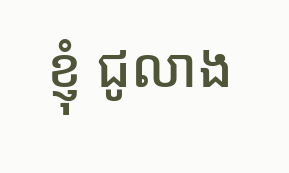ខ្ញុំ ជូលាង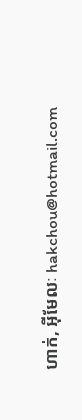ហាក់, អ៊ីមែលៈ hakchou@hotmail.com